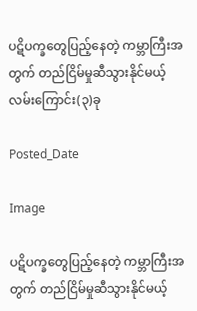ပဋိပက္ခတွေပြည့်နေတဲ့ ကမ္ဘာကြီးအတွက် တည်ငြိမ်မှုဆီသွားနိုင်မယ့် လမ်းကြောင်း(၃)ခု

Posted_Date

Image

ပဋိပက္ခတွေပြည့်နေတဲ့ ကမ္ဘာကြီးအတွက် တည်ငြိမ်မှုဆီသွားနိုင်မယ့်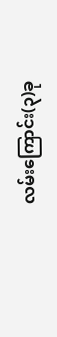လမ်းကြောင်း(၃)ခု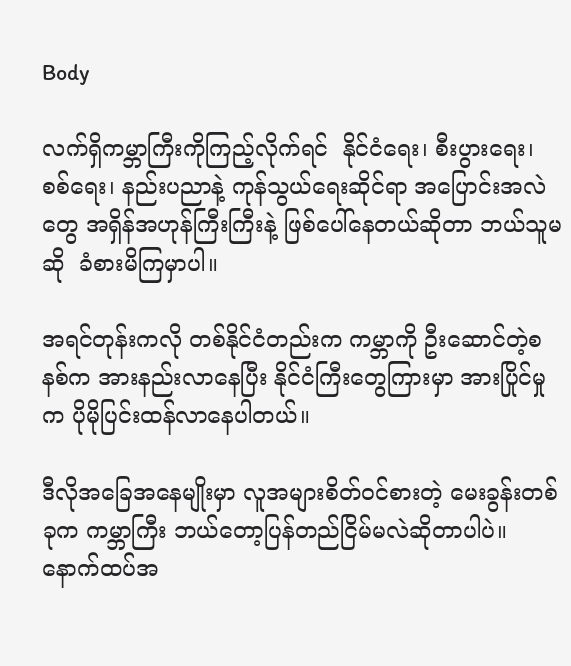Body

လက်ရှိကမ္ဘာကြီးကိုကြည့်လိုက်ရင်  နိုင်ငံရေး၊ စီးပွားရေး၊ စစ်ရေး၊ နည်းပညာနဲ့ ကုန်သွယ်ရေးဆိုင်ရာ အပြောင်းအလဲတွေ အရှိန်အဟုန်ကြီးကြီးနဲ့ ဖြစ်ပေါ်နေတယ်ဆိုတာ ဘယ်သူမဆို  ခံစားမိကြမှာပါ။

အရင်တုန်းကလို တစ်နိုင်ငံတည်းက ကမ္ဘာကို ဦးဆောင်တဲ့စနစ်က အားနည်းလာနေပြီး နိုင်ငံကြီးတွေကြားမှာ အားပြိုင်မှုက ပိုမိုပြင်းထန်လာနေပါတယ်။

ဒီလိုအခြေအနေမျိုးမှာ လူအများစိတ်ဝင်စားတဲ့ မေးခွန်းတစ်ခုက ကမ္ဘာကြီး ဘယ်တော့ပြန်တည်ငြိမ်မလဲဆိုတာပါပဲ။ နောက်ထပ်အ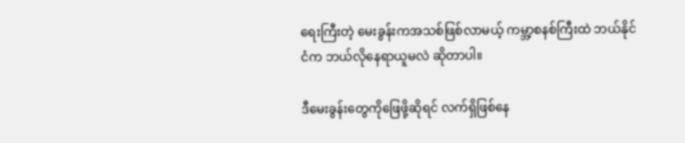ရေးကြီးတဲ့ မေးခွန်းကအသစ်ဖြစ်လာမယ့် ကမ္ဘာ့စနစ်ကြီးထဲ ဘယ်နိုင်ငံက ဘယ်လိုနေရာယူမလဲ ဆိုတာပါ။

ဒီမေးခွန်းတွေကိုဖြေဖို့ဆိုရင် လက်ရှိဖြစ်နေ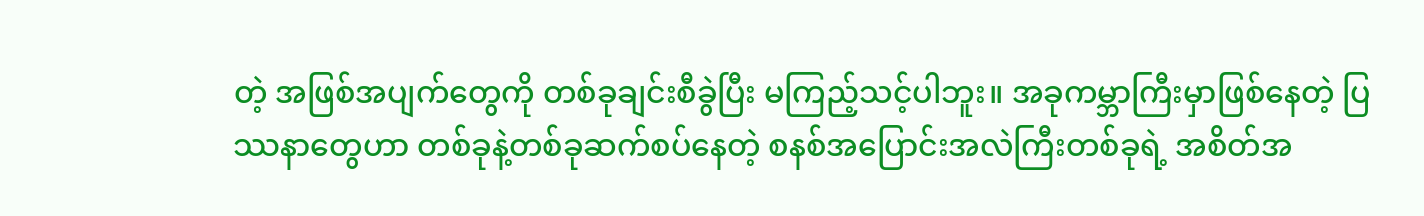တဲ့ အဖြစ်အပျက်တွေကို တစ်ခုချင်းစီခွဲပြီး မကြည့်သင့်ပါဘူး။ အခုကမ္ဘာကြီးမှာဖြစ်နေတဲ့ ပြဿနာတွေဟာ တစ်ခုနဲ့တစ်ခုဆက်စပ်နေတဲ့ စနစ်အပြောင်းအလဲကြီးတစ်ခုရဲ့ အစိတ်အ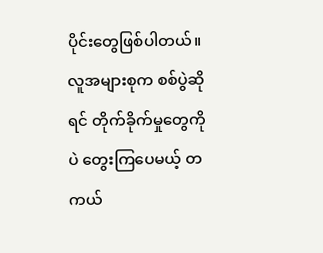ပိုင်းတွေဖြစ်ပါတယ်။ လူအများစုက စစ်ပွဲဆိုရင် တိုက်ခိုက်မှုတွေကိုပဲ တွေးကြပေမယ့် တကယ်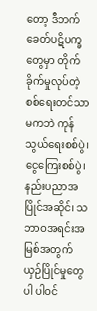တော့ ဒီဘက်ခေတ်ပဋိပက္ခတွေမှာ တိုက်ခိုက်မှုလုပ်တဲ့ စစ်ရေးတင်သာမကဘဲ ကုန်သွယ်ရေးစစ်ပွဲ၊ငွေကြေးစစ်ပွဲ၊ နည်းပညာအပြိုင်အဆိုင်၊ သဘာဝအရင်းအမြစ်အတွက် ယှဉ်ပြိုင်မှုတွေပါ ပါဝင်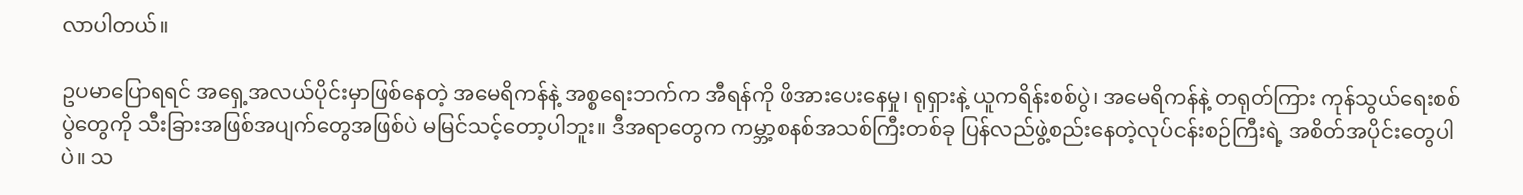လာပါတယ်။

ဥပမာပြောရရင် အရှေ့အလယ်ပိုင်းမှာဖြစ်နေတဲ့ အမေရိကန်နဲ့ အစ္စရေးဘက်က အီရန်ကို ဖိအားပေးနေမှု၊ ရုရှားနဲ့ ယူကရိန်းစစ်ပွဲ၊ အမေရိကန်နဲ့ တရုတ်ကြား ကုန်သွယ်ရေးစစ်ပွဲတွေကို သီးခြားအဖြစ်အပျက်တွေအဖြစ်ပဲ မမြင်သင့်တော့ပါဘူး။ ဒီအရာတွေက ကမ္ဘာ့စနစ်အသစ်ကြီးတစ်ခု ပြန်လည်ဖွဲ့စည်းနေတဲ့လုပ်ငန်းစဉ်ကြီးရဲ့ အစိတ်အပိုင်းတွေပါပဲ။ သ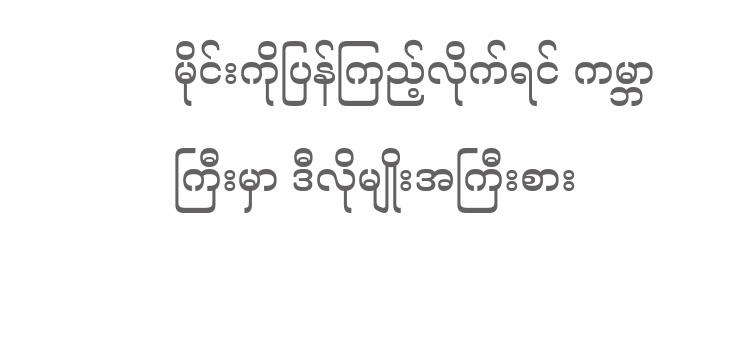မိုင်းကိုပြန်ကြည့်လိုက်ရင် ကမ္ဘာကြီးမှာ ဒီလိုမျိုးအကြီးစား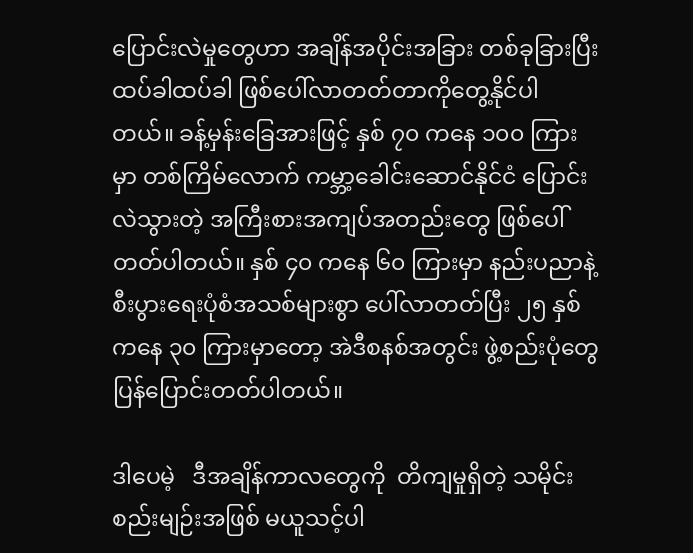ပြောင်းလဲမှုတွေဟာ အချိန်အပိုင်းအခြား တစ်ခုခြားပြီး ထပ်ခါထပ်ခါ ဖြစ်ပေါ်လာတတ်တာကိုတွေ့နိုင်ပါတယ်။ ခန့်မှန်းခြေအားဖြင့် နှစ် ၇၀ ကနေ ၁၀၀ ကြားမှာ တစ်ကြိမ်လောက် ကမ္ဘာ့ခေါင်းဆောင်နိုင်ငံ ပြောင်းလဲသွားတဲ့ အကြီးစားအကျပ်အတည်းတွေ ဖြစ်ပေါ်တတ်ပါတယ်။ နှစ် ၄၀ ကနေ ၆၀ ကြားမှာ နည်းပညာနဲ့ စီးပွားရေးပုံစံအသစ်များစွာ ပေါ်လာတတ်ပြီး ၂၅ နှစ်ကနေ ၃၀ ကြားမှာတော့ အဲဒီစနစ်အတွင်း ဖွဲ့စည်းပုံတွေ ပြန်ပြောင်းတတ်ပါတယ်။

ဒါပေမဲ့   ဒီအချိန်ကာလတွေကို  တိကျမှုရှိတဲ့ သမိုင်းစည်းမျဉ်းအဖြစ် မယူသင့်ပါ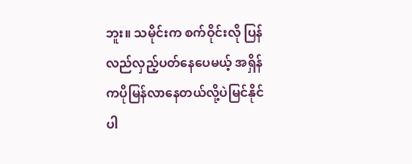ဘူး။ သမိုင်းက စက်ဝိုင်းလို ပြန်လည်လှည့်ပတ်နေပေမယ့် အရှိန်ကပိုမြန်လာနေတယ်လို့ပဲမြင်နိုင်ပါ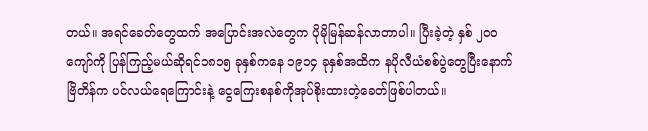တယ်။ အရင်ခေတ်တွေထက် အပြောင်းအလဲတွေက ပိုမိုမြန်ဆန်လာတာပါ။ ပြီးခဲ့တဲ့ နှစ် ၂၀၀ ကျော်ကို ပြန်ကြည့်မယ်ဆိုရင်၁၈၁၅ ခုနှစ်ကနေ ၁၉၁၄ ခုနှစ်အထိက နပိုလီယံစစ်ပွဲတွေပြီးနောက် ဗြိတိန်က ပင်လယ်ရေကြောင်းနဲ့ ငွေကြေးစနစ်ကိုအုပ်စိုးထားတဲ့ခေတ်ဖြစ်ပါတယ်။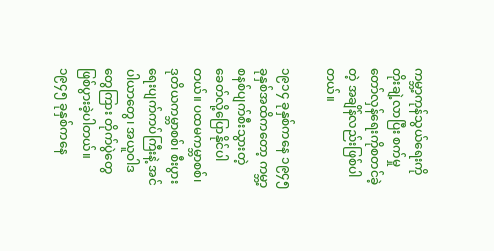ကမ္ဘာ့ကုန်သွယ်ရေးကိုတိုးချဲ့လာပြီး စက်မှုတော်လှန်ရေးကိုစတင်ခဲ့တဲ့ အချိန်လည်းဖြစ်ပါတယ်။

၁၉၁၄ ခုနှစ်ကနေ ၁၉၄၅ ခုနှစ်အထိကတော့ ကမ္ဘာ့စနစ်ပျက်စီးသွားတဲ့ ခေတ်လို့ပြောနိုင်ပါတယ်။ ပထမကမ္ဘာစစ်၊ ဒုတိယကမ္ဘာစစ်၊ စီးပွားရေးပျက်ကပ်ကြီးနဲ့ အင်ပါယာတွေ၊ အယူဝါဒတွေကြား တိုက်ပွဲတွေ ဖြစ်ပွားခဲ့ပါတယ်။ ၁၉၄၅ ခုနှစ်ကနေ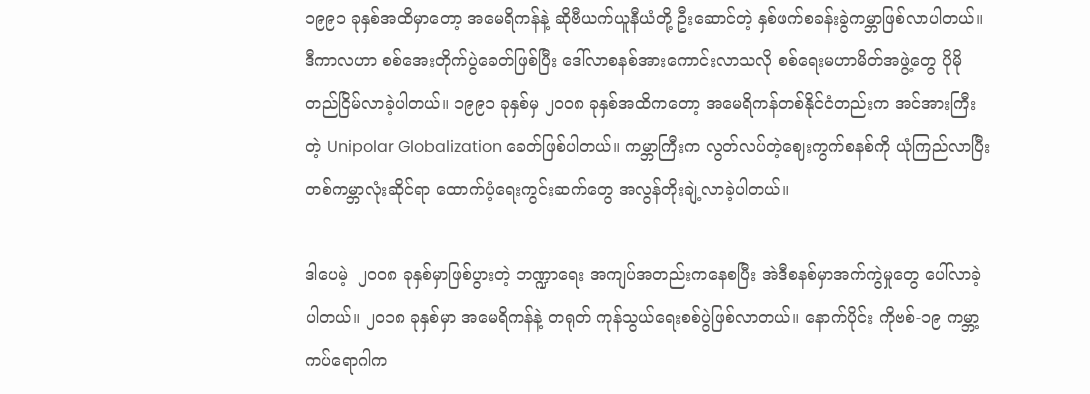၁၉၉၁ ခုနှစ်အထိမှာတော့ အမေရိကန်နဲ့ ဆိုဗီယက်ယူနီယံတို့ ဦးဆောင်တဲ့ နှစ်ဖက်စခန်းခွဲကမ္ဘာဖြစ်လာပါတယ်။ ဒီကာလဟာ စစ်အေးတိုက်ပွဲခေတ်ဖြစ်ပြီး ဒေါ်လာစနစ်အားကောင်းလာသလို စစ်ရေးမဟာမိတ်အဖွဲ့တွေ ပိုမိုတည်ငြိမ်လာခဲ့ပါတယ်။ ၁၉၉၁ ခုနှစ်မှ ၂၀၀၈ ခုနှစ်အထိကတော့ အမေရိကန်တစ်နိုင်ငံတည်းက အင်အားကြီးတဲ့ Unipolar Globalization ခေတ်ဖြစ်ပါတယ်။ ကမ္ဘာကြီးက လွတ်လပ်တဲ့ဈေးကွက်စနစ်ကို ယုံကြည်လာပြီး တစ်ကမ္ဘာလုံးဆိုင်ရာ ထောက်ပံ့ရေးကွင်းဆက်တွေ အလွန်တိုးချဲ့လာခဲ့ပါတယ်။

ဒါပေမဲ့  ၂၀၀၈ ခုနှစ်မှာဖြစ်ပွားတဲ့ ဘဏ္ဍာရေး အကျပ်အတည်းကနေစပြီး အဲဒီစနစ်မှာအက်ကွဲမှုတွေ ပေါ်လာခဲ့ပါတယ်။ ၂၀၁၈ ခုနှစ်မှာ အမေရိကန်နဲ့ တရုတ် ကုန်သွယ်ရေးစစ်ပွဲဖြစ်လာတယ်။ နောက်ပိုင်း ကိုဗစ်-၁၉ ကမ္ဘာ့ကပ်ရောဂါက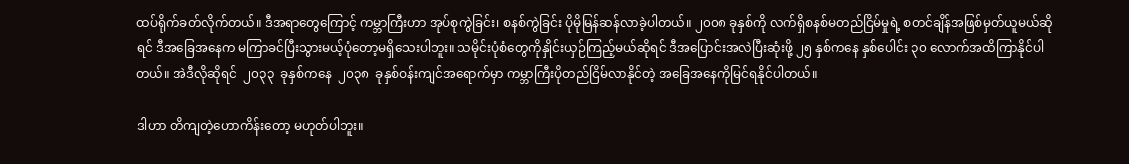ထပ်ရိုက်ခတ်လိုက်တယ်။ ဒီအရာတွေကြောင့် ကမ္ဘာကြီးဟာ အုပ်စုကွဲခြင်း၊ စနစ်ကွဲခြင်း ပိုမိုမြန်ဆန်လာခဲ့ပါတယ်။ ၂၀၀၈ ခုနှစ်ကို လက်ရှိစနစ်မတည်ငြိမ်မှုရဲ့ စတင်ချိန်အဖြစ်မှတ်ယူမယ်ဆိုရင် ဒီအခြေအနေက မကြာခင်ပြီးသွားမယ့်ပုံတော့မရှိသေးပါဘူး။ သမိုင်းပုံစံတွေကိုနှိုင်းယှဉ်ကြည့်မယ်ဆိုရင် ဒီအပြောင်းအလဲပြီးဆုံးဖို့ ၂၅ နှစ်ကနေ နှစ်ပေါင်း ၃၀ လောက်အထိကြာနိုင်ပါတယ်။ အဲဒီလိုဆိုရင်  ၂၀၃၃  ခုနှစ်ကနေ  ၂၀၃၈  ခုနှစ်ဝန်းကျင်အရောက်မှာ ကမ္ဘာကြီးပိုတည်ငြိမ်လာနိုင်တဲ့ အခြေအနေကိုမြင်ရနိုင်ပါတယ်။

ဒါဟာ တိကျတဲ့ဟောကိန်းတော့ မဟုတ်ပါဘူး။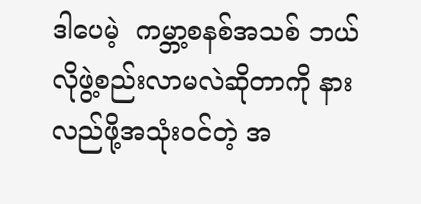ဒါပေမဲ့  ကမ္ဘာ့စနစ်အသစ် ဘယ်လိုဖွဲ့စည်းလာမလဲဆိုတာကို နားလည်ဖို့အသုံးဝင်တဲ့ အ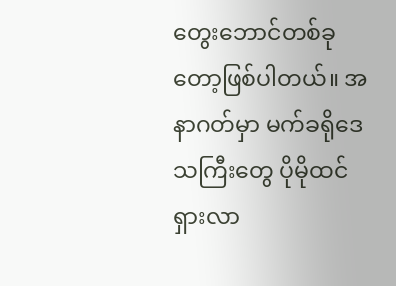တွေးဘောင်တစ်ခုတော့ဖြစ်ပါတယ်။ အနာဂတ်မှာ မက်ခရိုဒေသကြီးတွေ ပိုမိုထင်ရှားလာ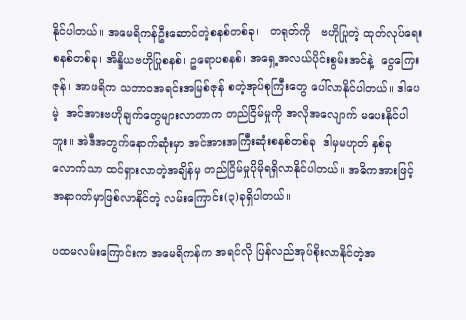နိုင်ပါတယ်။ အမေရိကန်ဦးဆောင်တဲ့စနစ်တစ်ခု၊   တရုတ်ကို   ဗဟိုပြုတဲ့ ထုတ်လုပ်ရေးစနစ်တစ်ခု၊ အိန္ဒိယဗဟိုပြုစနစ်၊ ဥရောပစနစ်၊ အရှေ့အလယ်ပိုင်းစွမ်းအင်နဲ့  ငွေကြေးဇုန်၊ အာဖရိက သဘာဝအရင်းအမြစ်ဇုန် စတဲ့အုပ်စုကြီးတွေ ပေါ်လာနိုင်ပါတယ်။ ဒါပေမဲ့  အင်အားဗဟိုချက်တွေများလာတာက တည်ငြိမ်မှုကို အလိုအလျောက် မပေးနိုင်ပါဘူး။ အဲဒီအတွက်နောက်ဆုံးမှာ အင်အားအကြီးဆုံးစနစ်တစ်ခု  ဒါမှမဟုတ် နှစ်ခုလောက်သာ ထင်ရှားလာတဲ့အချိန်မှ တည်ငြိမ်မှုပိုမိုရရှိလာနိုင်ပါတယ်။ အဓိကအားဖြင့် အနာဂတ်မှာဖြစ်လာနိုင်တဲ့ လမ်းကြောင်း(၃)ခုရှိပါတယ်။

ပထမလမ်းကြောင်းက အမေရိကန်က အရင်လို ပြန်လည်အုပ်စိုးလာနိုင်တဲ့အ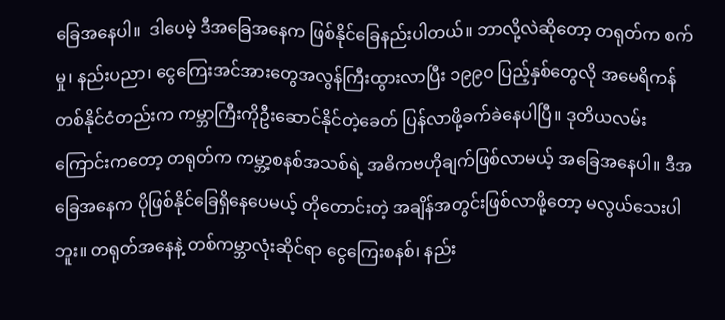ခြေအနေပါ။  ဒါပေမဲ့ ဒီအခြေအနေက ဖြစ်နိုင်ခြေနည်းပါတယ်။ ဘာလို့လဲဆိုတော့ တရုတ်က စက်မှု၊ နည်းပညာ၊ ငွေကြေးအင်အားတွေအလွန်ကြီးထွားလာပြီး ၁၉၉၀ ပြည့်နှစ်တွေလို အမေရိကန်တစ်နိုင်ငံတည်းက ကမ္ဘာကြီးကိုဦးဆောင်နိုင်တဲ့ခေတ် ပြန်လာဖို့ခက်ခဲနေပါပြီ။ ဒုတိယလမ်းကြောင်းကတော့ တရုတ်က ကမ္ဘာ့စနစ်အသစ်ရဲ့ အဓိကဗဟိုချက်ဖြစ်လာမယ့် အခြေအနေပါ။ ဒီအခြေအနေက ပိုဖြစ်နိုင်ခြေရှိနေပေမယ့် တိုတောင်းတဲ့ အချိန်အတွင်းဖြစ်လာဖို့တော့ မလွယ်သေးပါဘူး။ တရုတ်အနေနဲ့ တစ်ကမ္ဘာလုံးဆိုင်ရာ ငွေကြေးစနစ်၊ နည်း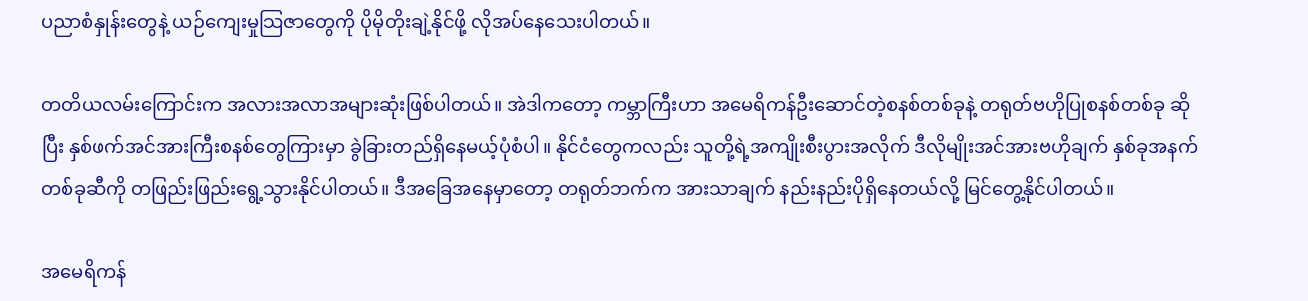ပညာစံနှုန်းတွေနဲ့ ယဉ်ကျေးမှုသြဇာတွေကို ပိုမိုတိုးချဲ့နိုင်ဖို့ လိုအပ်နေသေးပါတယ်။

တတိယလမ်းကြောင်းက အလားအလာအများဆုံးဖြစ်ပါတယ်။ အဲဒါကတော့ ကမ္ဘာကြီးဟာ အမေရိကန်ဦးဆောင်တဲ့စနစ်တစ်ခုနဲ့ တရုတ်ဗဟိုပြုစနစ်တစ်ခု ဆိုပြီး နှစ်ဖက်အင်အားကြီးစနစ်တွေကြားမှာ ခွဲခြားတည်ရှိနေမယ့်ပုံစံပါ။ နိုင်ငံတွေကလည်း သူတို့ရဲ့အကျိုးစီးပွားအလိုက် ဒီလိုမျိုးအင်အားဗဟိုချက် နှစ်ခုအနက် တစ်ခုဆီကို တဖြည်းဖြည်းရွေ့သွားနိုင်ပါတယ်။ ဒီအခြေအနေမှာတော့ တရုတ်ဘက်က အားသာချက် နည်းနည်းပိုရှိနေတယ်လို့ မြင်တွေ့နိုင်ပါတယ်။

အမေရိကန်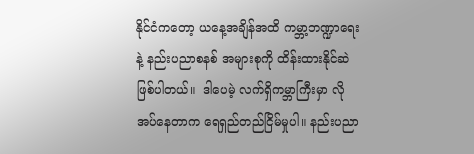နိုင်ငံကတော့ ယနေ့အချိန်အထိ ကမ္ဘာ့ဘဏ္ဍာရေးနဲ့ နည်းပညာစနစ် အများစုကို ထိန်းထားနိုင်ဆဲဖြစ်ပါတယ်။  ဒါပေမဲ့ လက်ရှိကမ္ဘာကြီးမှာ လိုအပ်နေတာက ရေရှည်တည်ငြိမ်မှုပါ။ နည်းပညာ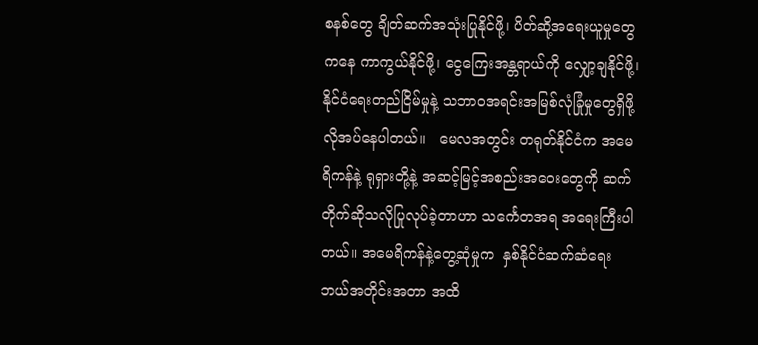စနစ်တွေ ချိတ်ဆက်အသုံးပြုနိုင်ဖို့၊ ပိတ်ဆို့အရေးယူမှုတွေကနေ ကာကွယ်နိုင်ဖို့၊ ငွေကြေးအန္တရာယ်ကို လျှော့ချနိုင်ဖို့၊ နိုင်ငံရေးတည်ငြိမ်မှုနဲ့ သဘာဝအရင်းအမြစ်လုံခြုံမှုတွေရှိဖို့ လိုအပ်နေပါတယ်။   မေလအတွင်း တရုတ်နိုင်ငံက အမေရိကန်နဲ့ ရုရှားတို့နဲ့ အဆင့်မြင့်အစည်းအဝေးတွေကို ဆက်တိုက်ဆိုသလိုပြုလုပ်ခဲ့တာဟာ သင်္ကေတအရ အရေးကြီးပါတယ်။ အမေရိကန်နဲ့တွေ့ဆုံမှုက  နှစ်နိုင်ငံဆက်ဆံရေး ဘယ်အတိုင်းအတာ အထိ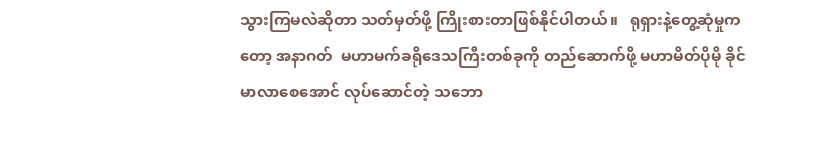သွားကြမလဲဆိုတာ သတ်မှတ်ဖို့ ကြိုးစားတာဖြစ်နိုင်ပါတယ်။   ရုရှားနဲ့တွေ့ဆုံမှုကတော့ အနာဂတ်  မဟာမက်ခရိုဒေသကြီးတစ်ခုကို တည်ဆောက်ဖို့ မဟာမိတ်ပိုမို ခိုင်မာလာစေအောင် လုပ်ဆောင်တဲ့ သဘော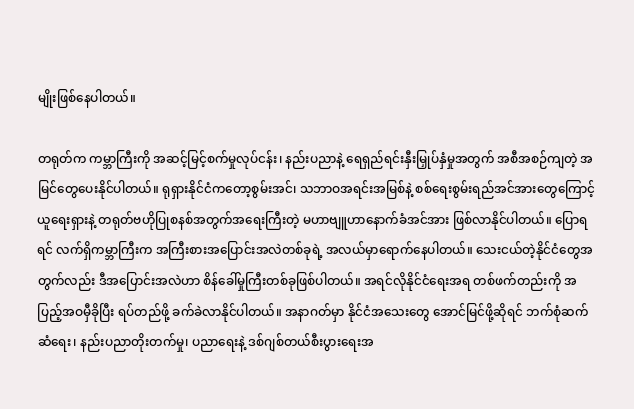မျိုးဖြစ်နေပါတယ်။

တရုတ်က ကမ္ဘာကြီးကို အဆင့်မြင့်စက်မှုလုပ်ငန်း၊ နည်းပညာနဲ့ ရေရှည်ရင်းနှီးမြှုပ်နှံမှုအတွက် အစီအစဉ်ကျတဲ့ အမြင်တွေပေးနိုင်ပါတယ်။ ရုရှားနိုင်ငံကတော့စွမ်းအင်၊ သဘာဝအရင်းအမြစ်နဲ့ စစ်ရေးစွမ်းရည်အင်အားတွေကြောင့် ယူရေးရှားနဲ့ တရုတ်ဗဟိုပြုစနစ်အတွက်အရေးကြီးတဲ့ မဟာဗျူဟာနောက်ခံအင်အား ဖြစ်လာနိုင်ပါတယ်။ ပြောရရင် လက်ရှိကမ္ဘာကြီးက အကြီးစားအပြောင်းအလဲတစ်ခုရဲ့ အလယ်မှာရောက်နေပါတယ်။ သေးငယ်တဲ့နိုင်ငံတွေအတွက်လည်း ဒီအပြောင်းအလဲဟာ စိန်ခေါ်မှုကြီးတစ်ခုဖြစ်ပါတယ်။ အရင်လိုနိုင်ငံရေးအရ တစ်ဖက်တည်းကို အပြည့်အဝမှီခိုပြီး ရပ်တည်ဖို့ ခက်ခဲလာနိုင်ပါတယ်။ အနာဂတ်မှာ နိုင်ငံအသေးတွေ အောင်မြင်ဖို့ဆိုရင် ဘက်စုံဆက်ဆံရေး၊ နည်းပညာတိုးတက်မှု၊ ပညာရေးနဲ့ ဒစ်ဂျစ်တယ်စီးပွားရေးအ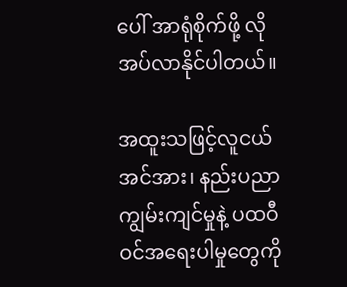ပေါ် အာရုံစိုက်ဖို့ လိုအပ်လာနိုင်ပါတယ်။

အထူးသဖြင့်လူငယ်အင်အား၊ နည်းပညာကျွမ်းကျင်မှုနဲ့ ပထဝီဝင်အရေးပါမှုတွေကို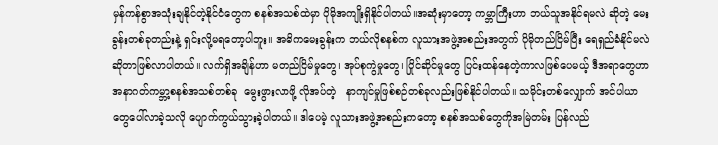မှန်ကန်စွာအသုံးချနိုင်တဲ့နိုင်ငံတွေက စနစ်အသစ်ထဲမှာ ပိုမိုအကျိုးရှိနိုင်ပါတယ်။အဆုံးမှာတော့ ကမ္ဘာကြီးဟာ ဘယ်သူအနိုင်ရမလဲ ဆိုတဲ့ မေးခွန်းတစ်ခုတည်းနဲ့ ရှင်းလို့မရတော့ပါဘူး။ အဓိကမေးခွန်းက ဘယ်လိုစနစ်က လူသားအဖွဲ့အစည်းအတွက် ပိုမိုတည်ငြိမ်ပြီး ရေရှည်ခံနိုင်မလဲ ဆိုတာဖြစ်လာပါတယ်။ လက်ရှိအချိန်ဟာ မတည်ငြိမ်မှုတွေ၊ အုပ်စုကွဲမှုတွေ၊ ပြိုင်ဆိုင်မှုတွေ ပြင်းထန်နေတဲ့ကာလဖြစ်ပေမယ့် ဒီအရာတွေဟာ အနာဂတ်ကမ္ဘာ့စနစ်အသစ်တစ်ခု  မွေးဖွားလာဖို့ လိုအပ်တဲ့   နာကျင်မှုဖြစ်စဉ်တစ်ခုလည်းဖြစ်နိုင်ပါတယ်။ သမိုင်းတစ်လျှောက် အင်ပါယာတွေပေါ်လာခဲ့သလို ပျောက်ကွယ်သွားခဲ့ပါတယ်။ ဒါပေမဲ့ လူသားအဖွဲ့အစည်းကတော့ စနစ်အသစ်တွေကိုအမြဲတမ်း ပြန်လည်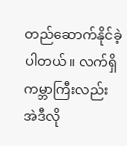တည်ဆောက်နိုင်ခဲ့ပါတယ်။ လက်ရှိကမ္ဘာကြီးလည်း  အဲဒီလို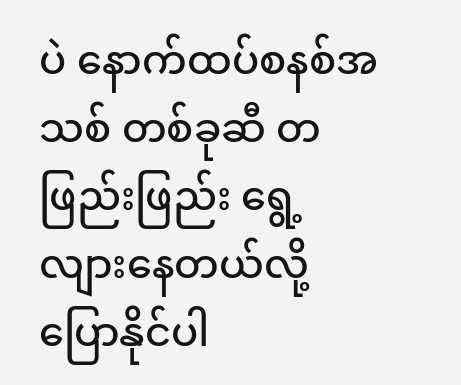ပဲ နောက်ထပ်စနစ်အသစ် တစ်ခုဆီ တဖြည်းဖြည်း ရွေ့လျားနေတယ်လို့ပြောနိုင်ပါ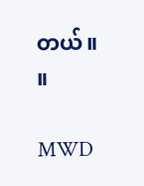တယ်။   ။

MWD